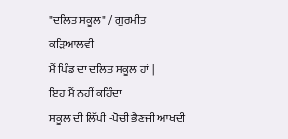"ਦਲਿਤ ਸਕੂਲ" / ਗੁਰਮੀਤ ਕੜਿਆਲਵੀ
ਮੈਂ ਪਿੰਡ ਦਾ ਦਲਿਤ ਸਕੂਲ ਹਾਂ |
ਇਹ ਮੈਂ ਨਹੀਂ ਕਹਿੰਦਾ
ਸਕੂਲ ਦੀ ਲਿੱਪੀ -ਪੋਚੀ ਭੈਣਜੀ ਆਖਦੀ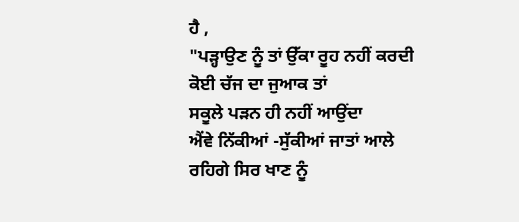ਹੈ ,
"ਪੜ੍ਹਾਉਣ ਨੂੰ ਤਾਂ ਉੱਕਾ ਰੂਹ ਨਹੀਂ ਕਰਦੀ
ਕੋਈ ਚੱਜ ਦਾ ਜੁਆਕ ਤਾਂ
ਸਕੂਲੇ ਪੜਨ ਹੀ ਨਹੀਂ ਆਉਂਦਾ
ਐਂਵੇ ਨਿੱਕੀਆਂ -ਸੁੱਕੀਆਂ ਜਾਤਾਂ ਆਲੇ
ਰਹਿਗੇ ਸਿਰ ਖਾਣ ਨੂੰ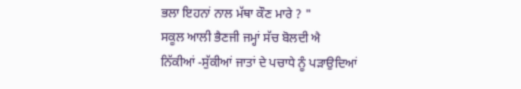ਭਲਾ ਇਹਨਾਂ ਨਾਲ ਮੱਥਾ ਕੌਣ ਮਾਰੇ ? "
ਸਕੂਲ ਆਲੀ ਭੈਣਜੀ ਜਮ੍ਹਾਂ ਸੱਚ ਬੋਲਦੀ ਐ
ਨਿੱਕੀਆਂ -ਸੁੱਕੀਆਂ ਜਾਤਾਂ ਦੇ ਪਚਾਧੇ ਨੂੰ ਪੜਾਉਦਿਆਂ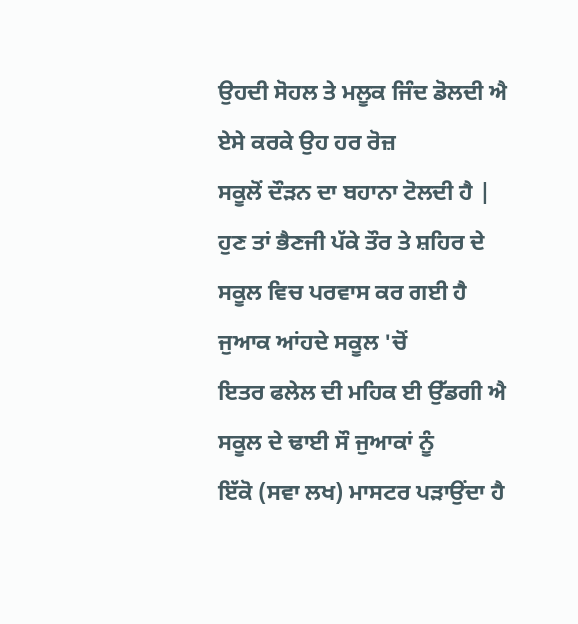ਉਹਦੀ ਸੋਹਲ ਤੇ ਮਲੂਕ ਜਿੰਦ ਡੋਲਦੀ ਐ
ਏਸੇ ਕਰਕੇ ਉਹ ਹਰ ਰੋਜ਼
ਸਕੂਲੋਂ ਦੌੜਨ ਦਾ ਬਹਾਨਾ ਟੋਲਦੀ ਹੈ |
ਹੁਣ ਤਾਂ ਭੈਣਜੀ ਪੱਕੇ ਤੌਰ ਤੇ ਸ਼ਹਿਰ ਦੇ
ਸਕੂਲ ਵਿਚ ਪਰਵਾਸ ਕਰ ਗਈ ਹੈ
ਜੁਆਕ ਆਂਹਦੇ ਸਕੂਲ 'ਚੋਂ
ਇਤਰ ਫਲੇਲ ਦੀ ਮਹਿਕ ਈ ਉੱਡਗੀ ਐ
ਸਕੂਲ ਦੇ ਢਾਈ ਸੌ ਜੁਆਕਾਂ ਨੂੰ
ਇੱਕੋ (ਸਵਾ ਲਖ) ਮਾਸਟਰ ਪੜਾਉਂਦਾ ਹੈ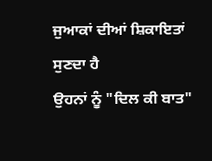ਜੁਆਕਾਂ ਦੀਆਂ ਸ਼ਿਕਾਇਤਾਂ ਸੁਣਦਾ ਹੈ
ਉਹਨਾਂ ਨੂੰ "ਦਿਲ ਕੀ ਬਾਤ"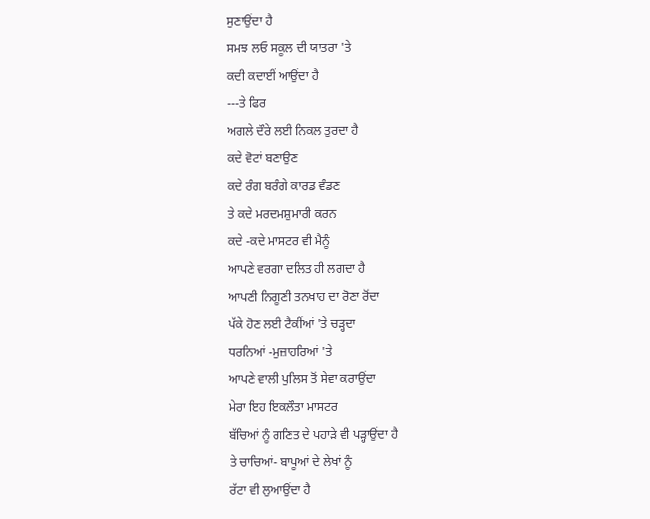ਸੁਣਾਉਂਦਾ ਹੈ
ਸਮਝ ਲਓ ਸਕੂਲ ਦੀ ਯਾਤਰਾ 'ਤੇ
ਕਦੀ ਕਦਾਈਂ ਆਉਂਦਾ ਹੈ
---ਤੇ ਫਿਰ
ਅਗਲੇ ਦੌਰੇ ਲਈ ਨਿਕਲ ਤੁਰਦਾ ਹੈ
ਕਦੇ ਵੋਟਾਂ ਬਣਾਉਣ
ਕਦੇ ਰੰਗ ਬਰੰਗੇ ਕਾਰਡ ਵੰਡਣ
ਤੇ ਕਦੇ ਮਰਦਮਸ਼ੁਮਾਰੀ ਕਰਨ
ਕਦੇ -ਕਦੇ ਮਾਸਟਰ ਵੀ ਮੈਨੂੰ
ਆਪਣੇ ਵਰਗਾ ਦਲਿਤ ਹੀ ਲਗਦਾ ਹੈ
ਆਪਣੀ ਨਿਗੂਣੀ ਤਨਖਾਹ ਦਾ ਰੋਣਾ ਰੋਂਦਾ
ਪੱਕੇ ਹੋਣ ਲਈ ਟੈਕੀਂਆਂ 'ਤੇ ਚੜ੍ਹਦਾ
ਧਰਨਿਆਂ -ਮੁਜ਼ਾਹਰਿਆਂ 'ਤੇ
ਆਪਣੇ ਵਾਲੀ ਪੁਲਿਸ ਤੋਂ ਸੇਵਾ ਕਰਾਉਂਦਾ
ਮੇਰਾ ਇਹ ਇਕਲੌਤਾ ਮਾਸਟਰ
ਬੱਚਿਆਂ ਨੂੰ ਗਣਿਤ ਦੇ ਪਹਾੜੇ ਵੀ ਪੜ੍ਹਾਉਂਦਾ ਹੈ
ਤੇ ਚਾਚਿਆਂ- ਬਾਪੂਆਂ ਦੇ ਲੇਖਾਂ ਨੂੰ
ਰੱਟਾ ਵੀ ਲੁਆਉਂਦਾ ਹੈ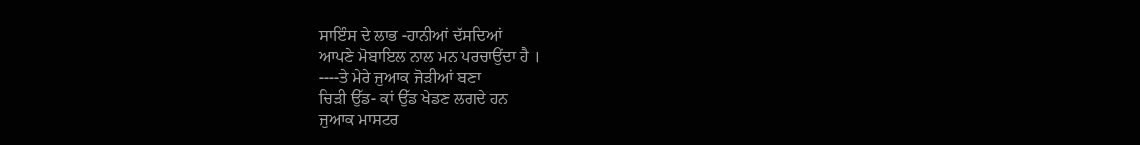ਸਾਇੰਸ ਦੇ ਲਾਭ -ਹਾਨੀਆਂ ਦੱਸਦਿਆਂ
ਆਪਣੇ ਮੋਬਾਇਲ ਨਾਲ ਮਨ ਪਰਚਾਉਂਦਾ ਹੈ ।
----ਤੇ ਮੇਰੇ ਜੁਆਕ ਜੋੜੀਆਂ ਬਣਾ
ਚਿੜੀ ਉੱਡ- ਕਾਂ ਉੱਡ ਖੇਡਣ ਲਗਦੇ ਹਨ
ਜੁਆਕ ਮਾਸਟਰ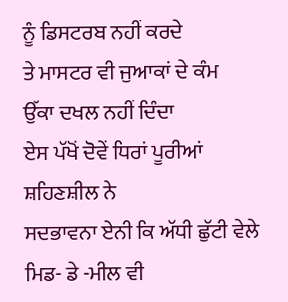ਨੂੰ ਡਿਸਟਰਬ ਨਹੀਂ ਕਰਦੇ
ਤੇ ਮਾਸਟਰ ਵੀ ਜੁਆਕਾਂ ਦੇ ਕੰਮ
ਉੱਕਾ ਦਖਲ ਨਹੀਂ ਦਿੰਦਾ
ਏਸ ਪੱਖੋਂ ਦੋਵੇਂ ਧਿਰਾਂ ਪੂਰੀਆਂ ਸ਼ਹਿਣਸ਼ੀਲ ਨੇ
ਸਦਭਾਵਨਾ ਏਨੀ ਕਿ ਅੱਧੀ ਛੁੱਟੀ ਵੇਲੇ
ਮਿਡ- ਡੇ -ਮੀਲ ਵੀ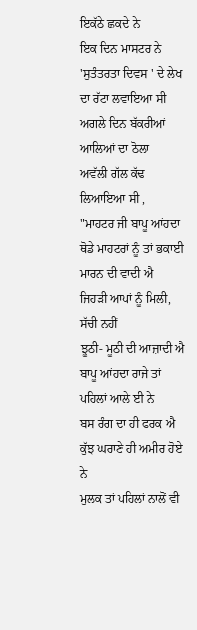ਇਕੱਠੇ ਛਕਦੇ ਨੇ
ਇਕ ਦਿਨ ਮਾਸਟਰ ਨੇ
'ਸੁਤੰਤਰਤਾ ਦਿਵਸ ' ਦੇ ਲੇਖ ਦਾ ਰੱਟਾ ਲਵਾਇਆ ਸੀ
ਅਗਲੇ ਦਿਨ ਬੱਕਰੀਆਂ ਆਲਿਆਂ ਦਾ ਠੋਲਾ
ਅਵੱਲੀ ਗੱਲ ਕੱਢ ਲਿਆਇਆ ਸੀ ,
"ਮਾਹਟਰ ਜੀ ਬਾਪੂ ਆਂਹਦਾ
ਥੋਡੇ ਮਾਹਟਰਾਂ ਨੂੰ ਤਾਂ ਭਕਾਈ ਮਾਰਨ ਦੀ ਵਾਦੀ ਐ
ਜਿਹੜੀ ਆਪਾਂ ਨੂੰ ਮਿਲੀ, ਸੱਚੀ ਨਹੀਂ
ਝੂਠੀ- ਮੂਠੀ ਦੀ ਆਜ਼ਾਦੀ ਐ
ਬਾਪੂ ਆਂਹਦਾ ਰਾਜੇ ਤਾਂ ਪਹਿਲਾਂ ਆਲੇ ਈ ਨੇ
ਬਸ ਰੰਗ ਦਾ ਹੀ ਫਰਕ ਐ
ਕੁੱਝ ਘਰਾਣੇ ਹੀ ਅਮੀਰ ਹੋਏ ਨੇ
ਮੁਲਕ ਤਾਂ ਪਹਿਲਾਂ ਨਾਲੋਂ ਵੀ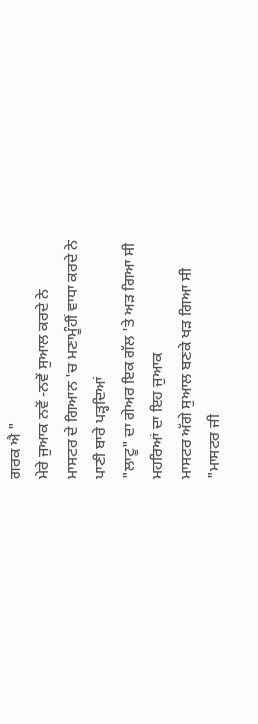ਗਰਕ ਐ "
ਮੇਰੇ ਜੁਆਕ ਨਵੇਂ -ਨਵੇਂ ਸੁਆਲ ਕਰਦੇ ਨੇ
ਮਾਸਟਰ ਦੇ ਗਿਆਨ 'ਚ ਮਣਾਮੂੰਹੀਂ ਵਾਧਾ ਕਰਦੇ ਨੇ
ਪਾਣੀ ਬਾਰੇ ਪੜ੍ਹਦਿਆਂ
"ਲਾਟੂ" ਦਾ ਗੇਅਰ ਇਕ ਗੱਲ 'ਤੇ ਅੜ ਗਿਆ ਸੀ
ਮਹਰਿਆਂ ਦਾ ਇਹ ਜੁਆਕ
ਮਾਸਟਰ ਅੱਗੇ ਸੁਆਲ ਬਣਕੇ ਖੜ ਗਿਆ ਸੀ
"ਮਾਸਟਰ ਜੀ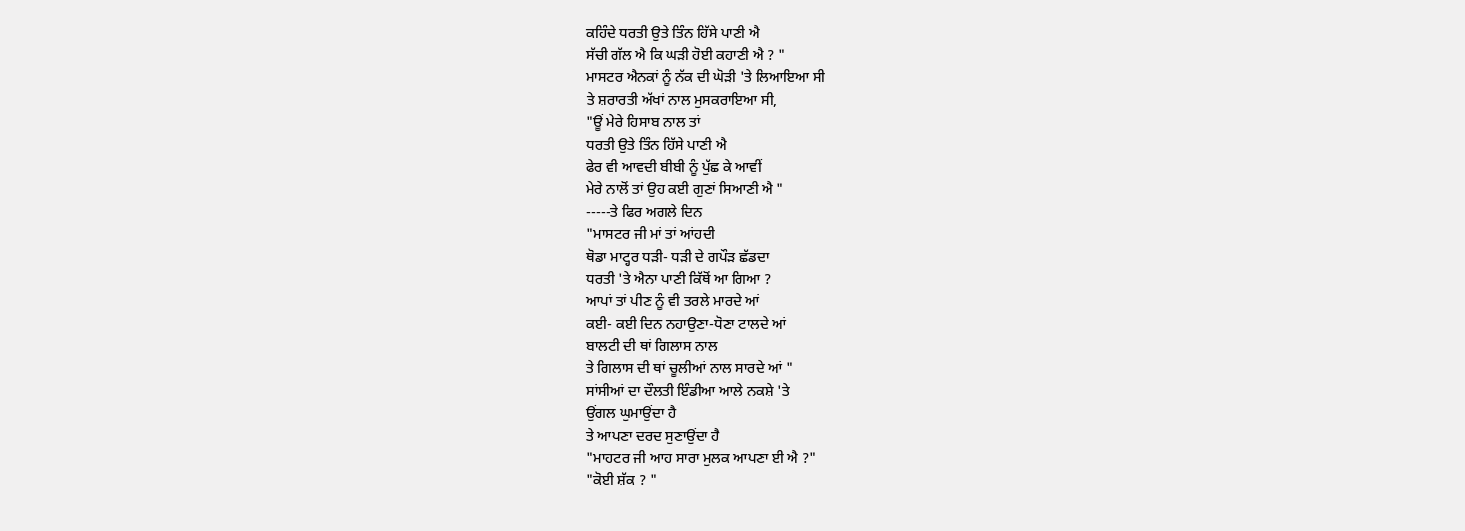ਕਹਿੰਦੇ ਧਰਤੀ ਉਤੇ ਤਿੰਨ ਹਿੱਸੇ ਪਾਣੀ ਐ
ਸੱਚੀ ਗੱਲ ਐ ਕਿ ਘੜੀ ਹੋਈ ਕਹਾਣੀ ਐ ? "
ਮਾਸਟਰ ਐਨਕਾਂ ਨੂੰ ਨੱਕ ਦੀ ਘੋੜੀ 'ਤੇ ਲਿਆਇਆ ਸੀ
ਤੇ ਸ਼ਰਾਰਤੀ ਅੱਖਾਂ ਨਾਲ ਮੁਸਕਰਾਇਆ ਸੀ,
"ਊਂ ਮੇਰੇ ਹਿਸਾਬ ਨਾਲ ਤਾਂ
ਧਰਤੀ ਉਤੇ ਤਿੰਨ ਹਿੱਸੇ ਪਾਣੀ ਐ
ਫੇਰ ਵੀ ਆਵਦੀ ਬੀਬੀ ਨੂੰ ਪੁੱਛ ਕੇ ਆਵੀਂ
ਮੇਰੇ ਨਾਲੋਂ ਤਾਂ ਉਹ ਕਈ ਗੁਣਾਂ ਸਿਆਣੀ ਐ "
-----ਤੇ ਫਿਰ ਅਗਲੇ ਦਿਨ
"ਮਾਸਟਰ ਜੀ ਮਾਂ ਤਾਂ ਆਂਹਦੀ
ਥੋਡਾ ਮਾਟ੍ਹਰ ਧੜੀ- ਧੜੀ ਦੇ ਗਪੌੜ ਛੱਡਦਾ
ਧਰਤੀ 'ਤੇ ਐਨਾ ਪਾਣੀ ਕਿੱਥੋਂ ਆ ਗਿਆ ?
ਆਪਾਂ ਤਾਂ ਪੀਣ ਨੂੰ ਵੀ ਤਰਲੇ ਮਾਰਦੇ ਆਂ
ਕਈ- ਕਈ ਦਿਨ ਨਹਾਉਣਾ-ਧੋਣਾ ਟਾਲਦੇ ਆਂ
ਬਾਲਟੀ ਦੀ ਥਾਂ ਗਿਲਾਸ ਨਾਲ
ਤੇ ਗਿਲਾਸ ਦੀ ਥਾਂ ਚੂਲੀਆਂ ਨਾਲ ਸਾਰਦੇ ਆਂ "
ਸਾਂਸੀਆਂ ਦਾ ਦੌਲਤੀ ਇੰਡੀਆ ਆਲੇ ਨਕਸ਼ੇ 'ਤੇ
ਉਂਗਲ ਘੁਮਾਉਂਦਾ ਹੈ
ਤੇ ਆਪਣਾ ਦਰਦ ਸੁਣਾਉਂਦਾ ਹੈ
"ਮਾਹਟਰ ਜੀ ਆਹ ਸਾਰਾ ਮੁਲਕ ਆਪਣਾ ਈ ਐ ?"
"ਕੋਈ ਸ਼ੱਕ ? "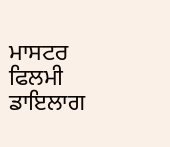ਮਾਸਟਰ ਫਿਲਮੀ ਡਾਇਲਾਗ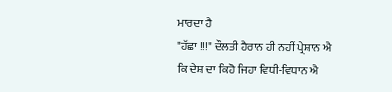ਮਾਰਦਾ ਹੈ
"ਹੱਛਾ !!!" ਦੌਲਤੀ ਹੈਰਾਨ ਹੀ ਨਹੀਂ ਪ੍ਰੇਸ਼ਾਨ ਐ
ਕਿ ਦੇਸ਼ ਦਾ ਕਿਹੋ ਜਿਹਾ ਵਿਧੀ-ਵਿਧਾਨ ਐ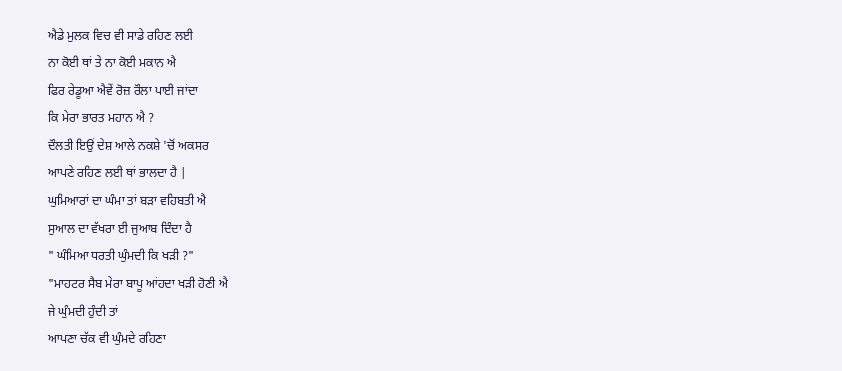ਐਡੇ ਮੁਲਕ ਵਿਚ ਵੀ ਸਾਡੇ ਰਹਿਣ ਲਈ
ਨਾ ਕੋਈ ਥਾਂ ਤੇ ਨਾ ਕੋਈ ਮਕਾਨ ਐ
ਫਿਰ ਰੇਡੂਆ ਐਵੇਂ ਰੋਜ਼ ਰੌਲਾ ਪਾਈ ਜਾਂਦਾ
ਕਿ ਮੇਰਾ ਭਾਰਤ ਮਹਾਨ ਐ ?
ਦੌਲਤੀ ਇਉਂ ਦੇਸ਼ ਆਲੇ ਨਕਸ਼ੇ 'ਚੋਂ ਅਕਸਰ
ਆਪਣੇ ਰਹਿਣ ਲਈ ਥਾਂ ਭਾਲਦਾ ਹੈ |
ਘੁਮਿਆਰਾਂ ਦਾ ਘੰਮਾ ਤਾਂ ਬੜਾ ਵਹਿਬਤੀ ਐ
ਸੁਆਲ ਦਾ ਵੱਖਰਾ ਈ ਜੁਆਬ ਦਿੰਦਾ ਹੈ
" ਘੰਮਿਆ ਧਰਤੀ ਘੁੰਮਦੀ ਕਿ ਖੜੀ ?"
"ਮਾਹਟਰ ਸੈਬ ਮੇਰਾ ਬਾਪੂ ਆਂਹਦਾ ਖੜੀ ਹੋਣੀ ਐ
ਜੇ ਘੁੰਮਦੀ ਹੁੰਦੀ ਤਾਂ
ਆਪਣਾ ਚੱਕ ਵੀ ਘੁੰਮਦੇ ਰਹਿਣਾ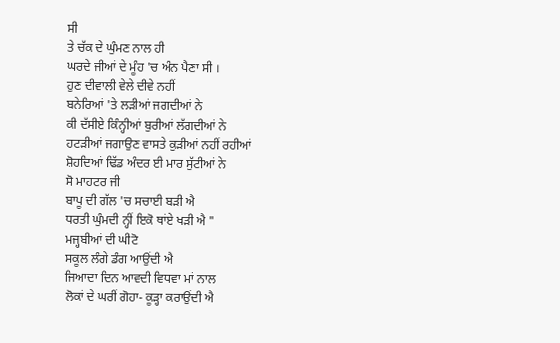ਸੀ
ਤੇ ਚੱਕ ਦੇ ਘੁੰਮਣ ਨਾਲ ਹੀ
ਘਰਦੇ ਜੀਆਂ ਦੇ ਮੂੰਹ 'ਚ ਅੰਨ ਪੈਣਾ ਸੀ ।
ਹੁਣ ਦੀਵਾਲੀ ਵੇਲੇ ਦੀਵੇ ਨਹੀਂ
ਬਨੇਰਿਆਂ 'ਤੇ ਲੜੀਆਂ ਜਗਦੀਆਂ ਨੇ
ਕੀ ਦੱਸੀਏ ਕਿੰਨ੍ਹੀਆਂ ਬੁਰੀਆਂ ਲੱਗਦੀਆਂ ਨੇ
ਹਟੜੀਆਂ ਜਗਾਉਣ ਵਾਸਤੇ ਕੁੜੀਆਂ ਨਹੀਂ ਰਹੀਆਂ
ਸ਼ੋਹਦਿਆਂ ਢਿੱਡ ਅੰਦਰ ਈ ਮਾਰ ਸੁੱਟੀਆਂ ਨੇ
ਸੋ ਮਾਹਟਰ ਜੀ
ਬਾਪੂ ਦੀ ਗੱਲ 'ਚ ਸਚਾਈ ਬੜੀ ਐ
ਧਰਤੀ ਘੁੰਮਦੀ ਨ੍ਹੀਂ ਇਕੋ ਥਾਂਏ ਖੜੀ ਐ "
ਮਜ੍ਹਬੀਆਂ ਦੀ ਘੀਟੋ
ਸਕੂਲ ਲੰਗੇ ਡੰਗ ਆਉਂਦੀ ਐ
ਜਿਆਦਾ ਦਿਨ ਆਵਦੀ ਵਿਧਵਾ ਮਾਂ ਨਾਲ
ਲੋਕਾਂ ਦੇ ਘਰੀਂ ਗੋਹਾ- ਕੂੜ੍ਹਾ ਕਰਾਉਂਦੀ ਐ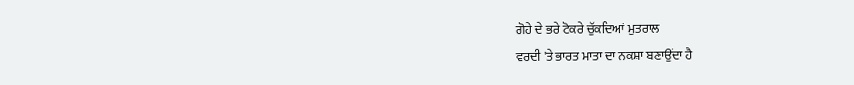ਗੋਹੇ ਦੇ ਭਰੇ ਟੋਕਰੇ ਚੁੱਕਦਿਆਂ ਮੁਤਰਾਲ
ਵਰਦੀ 'ਤੇ ਭਾਰਤ ਮਾਤਾ ਦਾ ਨਕਸ਼ਾ ਬਣਾਉਂਦਾ ਹੈ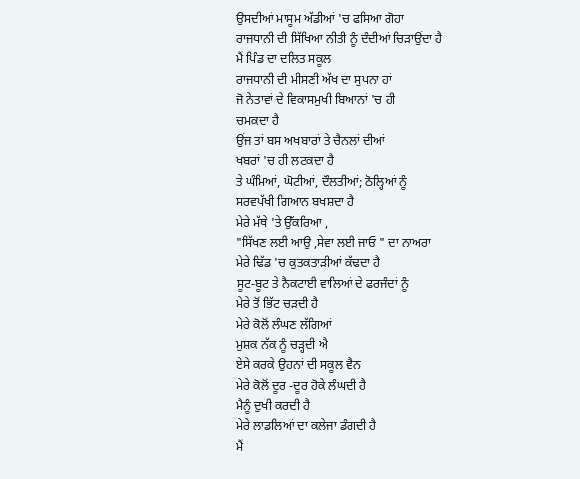ਉਸਦੀਆਂ ਮਾਸੂਮ ਅੱਡੀਆਂ 'ਚ ਫਸਿਆ ਗੋਹਾ
ਰਾਜਧਾਨੀ ਦੀ ਸਿੱਖਿਆ ਨੀਤੀ ਨੂੰ ਦੰਦੀਆਂ ਚਿੜਾਉਂਦਾ ਹੈ
ਮੈਂ ਪਿੰਡ ਦਾ ਦਲਿਤ ਸਕੂਲ
ਰਾਜਧਾਨੀ ਦੀ ਮੀਸਣੀ ਅੱਖ ਦਾ ਸੁਪਨਾ ਹਾਂ
ਜੋ ਨੇਤਾਵਾਂ ਦੇ ਵਿਕਾਸਮੁਖੀ ਬਿਆਨਾਂ 'ਚ ਹੀ
ਚਮਕਦਾ ਹੈ
ਉਂਜ ਤਾਂ ਬਸ ਅਖਬਾਰਾਂ ਤੇ ਚੈਨਲਾਂ ਦੀਆਂ
ਖਬਰਾਂ 'ਚ ਹੀ ਲਟਕਦਾ ਹੈ
ਤੇ ਘੰਮਿਆਂ, ਘੋਟੀਆਂ, ਦੌਲਤੀਆਂ; ਠੋਲ੍ਹਿਆਂ ਨੂੰ
ਸਰਵਪੱਖੀ ਗਿਆਨ ਬਖਸ਼ਦਾ ਹੈ
ਮੇਰੇ ਮੱਥੇ 'ਤੇ ਉੱਕਰਿਆ ,
"ਸਿੱਖਣ ਲਈ ਆਉ ,ਸੇਵਾ ਲਈ ਜਾਓ " ਦਾ ਨਾਅਰਾ
ਮੇਰੇ ਢਿੱਡ 'ਚ ਕੁਤਕਤਾੜੀਆਂ ਕੱਢਦਾ ਹੈ
ਸੂਟ-ਬੂਟ ਤੇ ਨੈਕਟਾਈ ਵਾਲਿਆਂ ਦੇ ਫਰਜੰਦਾਂ ਨੂੰ
ਮੇਰੇ ਤੋਂ ਭਿੱਟ ਚੜਦੀ ਹੈ
ਮੇਰੇ ਕੋਲੋਂ ਲੰਘਣ ਲੱਗਿਆਂ
ਮੁਸ਼ਕ ਨੱਕ ਨੂੰ ਚੜ੍ਹਦੀ ਐ
ਏਸੇ ਕਰਕੇ ਉਹਨਾਂ ਦੀ ਸਕੂਲ ਵੈਨ
ਮੇਰੇ ਕੋਲੋਂ ਦੂਰ -ਦੂਰ ਹੋਕੇ ਲੰਘਦੀ ਹੈ
ਮੈਨੂੰ ਦੁਖੀ ਕਰਦੀ ਹੈ
ਮੇਰੇ ਲਾਡਲਿਆਂ ਦਾ ਕਲੇਜਾ ਡੰਗਦੀ ਹੈ
ਮੈਂ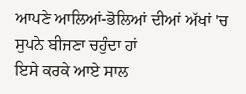ਆਪਣੇ ਆਲਿਆਂ-ਭੋਲਿਆਂ ਦੀਆਂ ਅੱਖਾਂ 'ਚ
ਸੁਪਨੇ ਬੀਜਣਾ ਚਹੁੰਦਾ ਹਾਂ
ਇਸੇ ਕਰਕੇ ਆਏ ਸਾਲ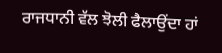ਰਾਜਧਾਨੀ ਵੱਲ ਝੋਲੀ ਫੈਲਾਉਂਦਾ ਹਾਂ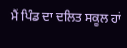ਮੈਂ ਪਿੰਡ ਦਾ ਦਲਿਤ ਸਕੂਲ ਹਾਂ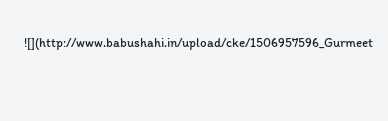![](http://www.babushahi.in/upload/cke/1506957596_Gurmeet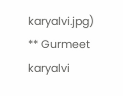karyalvi.jpg)
** Gurmeet karyalvi